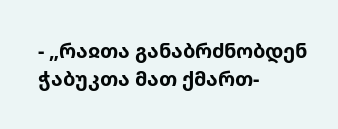- „რაჲთა განაბრძნობდენ ჭაბუკთა მათ ქმართ-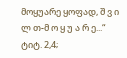მოყუარე ყოფად, შ ვ ი ლ თ-მ ო ყ უ ა რ ე...“ ტიტ. 2,4;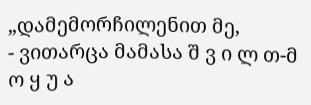„დამემორჩილენით მე,
- ვითარცა მამასა შ ვ ი ლ თ-მ ო ყ უ ა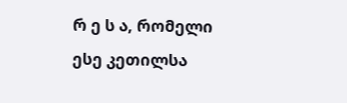რ ე ს ა, რომელი ესე კეთილსა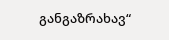განგაზრახავ“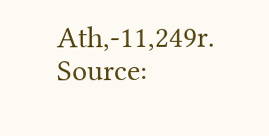Ath,-11,249r.
Source: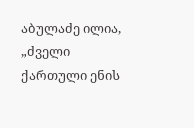აბულაძე ილია, „ძველი ქართული ენის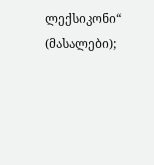ლექსიკონი“ (მასალები);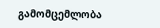გამომცემლობა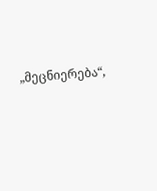„მეცნიერება“,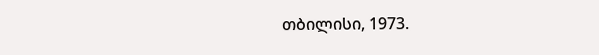თბილისი, 1973.